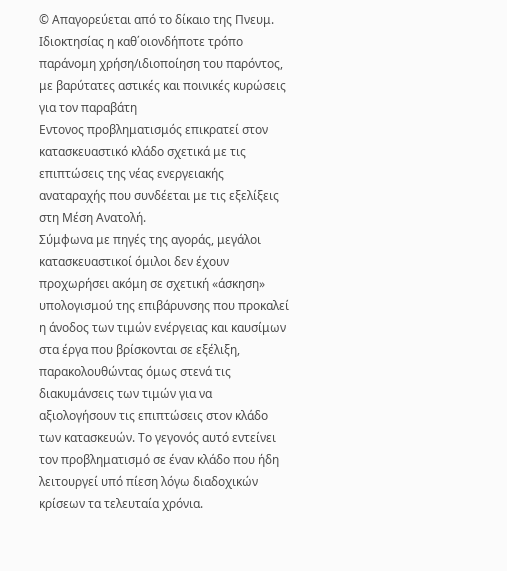© Απαγορεύεται από το δίκαιο της Πνευμ. Ιδιοκτησίας η καθ΄οιονδήποτε τρόπο παράνομη χρήση/ιδιοποίηση του παρόντος, με βαρύτατες αστικές και ποινικές κυρώσεις για τον παραβάτη
Εντονος προβληματισμός επικρατεί στον κατασκευαστικό κλάδο σχετικά με τις επιπτώσεις της νέας ενεργειακής αναταραχής που συνδέεται με τις εξελίξεις στη Μέση Ανατολή.
Σύμφωνα με πηγές της αγοράς, μεγάλοι κατασκευαστικοί όμιλοι δεν έχουν προχωρήσει ακόμη σε σχετική «άσκηση» υπολογισμού της επιβάρυνσης που προκαλεί η άνοδος των τιμών ενέργειας και καυσίμων στα έργα που βρίσκονται σε εξέλιξη, παρακολουθώντας όμως στενά τις διακυμάνσεις των τιμών για να αξιολογήσουν τις επιπτώσεις στον κλάδο των κατασκευών. Το γεγονός αυτό εντείνει τον προβληματισμό σε έναν κλάδο που ήδη λειτουργεί υπό πίεση λόγω διαδοχικών κρίσεων τα τελευταία χρόνια.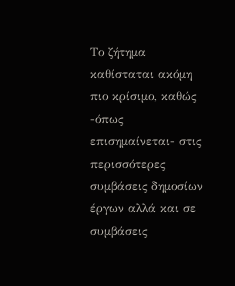Το ζήτημα καθίσταται ακόμη πιο κρίσιμο, καθώς -όπως επισημαίνεται- στις περισσότερες συμβάσεις δημοσίων έργων αλλά και σε συμβάσεις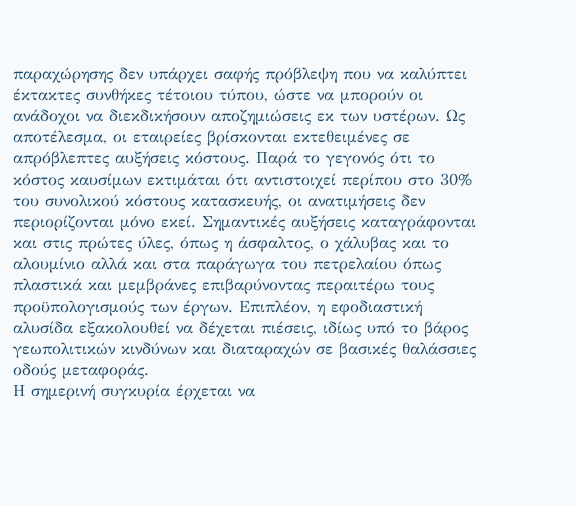παραχώρησης δεν υπάρχει σαφής πρόβλεψη που να καλύπτει έκτακτες συνθήκες τέτοιου τύπου, ώστε να μπορούν οι ανάδοχοι να διεκδικήσουν αποζημιώσεις εκ των υστέρων. Ως αποτέλεσμα, οι εταιρείες βρίσκονται εκτεθειμένες σε απρόβλεπτες αυξήσεις κόστους. Παρά το γεγονός ότι το κόστος καυσίμων εκτιμάται ότι αντιστοιχεί περίπου στο 30% του συνολικού κόστους κατασκευής, οι ανατιμήσεις δεν περιορίζονται μόνο εκεί. Σημαντικές αυξήσεις καταγράφονται και στις πρώτες ύλες, όπως η άσφαλτος, ο χάλυβας και το αλουμίνιο αλλά και στα παράγωγα του πετρελαίου όπως πλαστικά και μεμβράνες επιβαρύνοντας περαιτέρω τους προϋπολογισμούς των έργων. Επιπλέον, η εφοδιαστική αλυσίδα εξακολουθεί να δέχεται πιέσεις, ιδίως υπό το βάρος γεωπολιτικών κινδύνων και διαταραχών σε βασικές θαλάσσιες οδούς μεταφοράς.
Η σημερινή συγκυρία έρχεται να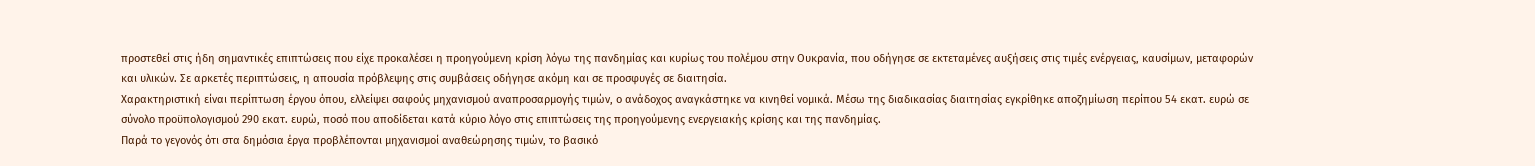προστεθεί στις ήδη σημαντικές επιπτώσεις που είχε προκαλέσει η προηγούμενη κρίση λόγω της πανδημίας και κυρίως του πολέμου στην Ουκρανία, που οδήγησε σε εκτεταμένες αυξήσεις στις τιμές ενέργειας, καυσίμων, μεταφορών και υλικών. Σε αρκετές περιπτώσεις, η απουσία πρόβλεψης στις συμβάσεις οδήγησε ακόμη και σε προσφυγές σε διαιτησία.
Χαρακτηριστική είναι περίπτωση έργου όπου, ελλείψει σαφούς μηχανισμού αναπροσαρμογής τιμών, ο ανάδοχος αναγκάστηκε να κινηθεί νομικά. Μέσω της διαδικασίας διαιτησίας εγκρίθηκε αποζημίωση περίπου 54 εκατ. ευρώ σε σύνολο προϋπολογισμού 290 εκατ. ευρώ, ποσό που αποδίδεται κατά κύριο λόγο στις επιπτώσεις της προηγούμενης ενεργειακής κρίσης και της πανδημίας.
Παρά το γεγονός ότι στα δημόσια έργα προβλέπονται μηχανισμοί αναθεώρησης τιμών, το βασικό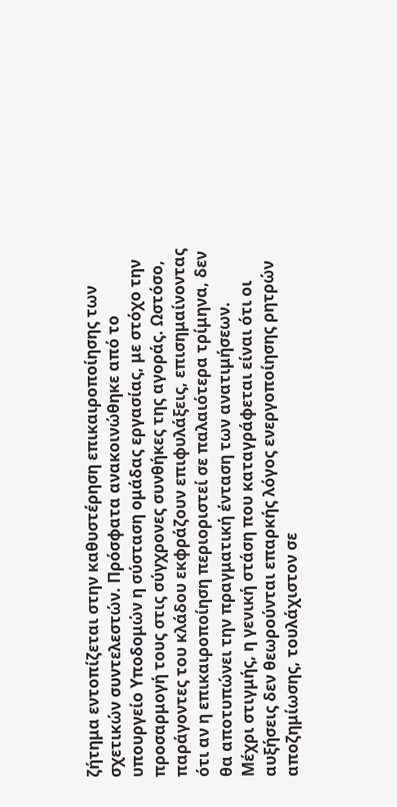ζήτημα εντοπίζεται στην καθυστέρηση επικαιροποίησης των σχετικών συντελεστών. Πρόσφατα ανακοινώθηκε από το υπουργείο Υποδομών η σύσταση ομάδας εργασίας, με στόχο την προσαρμογή τους στις σύγχρονες συνθήκες της αγοράς. Ωστόσο, παράγοντες του κλάδου εκφράζουν επιφυλάξεις, επισημαίνοντας ότι αν η επικαιροποίηση περιοριστεί σε παλαιότερα τρίμηνα, δεν θα αποτυπώνει την πραγματική ένταση των ανατιμήσεων.
Μέχρι στιγμής, η γενική στάση που καταγράφεται είναι ότι οι αυξήσεις δεν θεωρούνται επαρκής λόγος ενεργοποίησης ρητρών αποζημίωσης, τουλάχιστον σε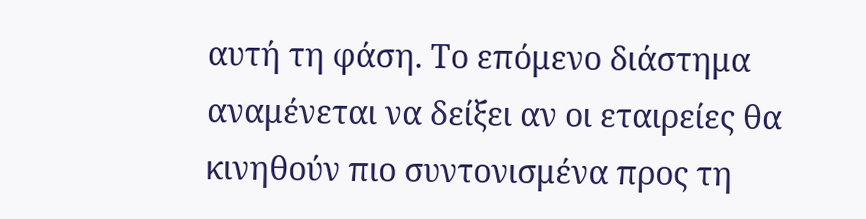αυτή τη φάση. Το επόμενο διάστημα αναμένεται να δείξει αν οι εταιρείες θα κινηθούν πιο συντονισμένα προς τη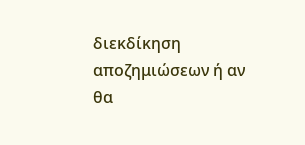διεκδίκηση αποζημιώσεων ή αν θα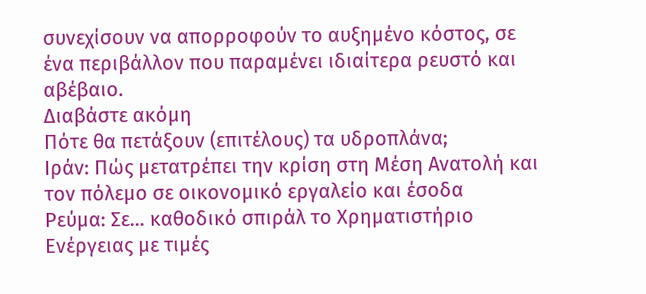συνεχίσουν να απορροφούν το αυξημένο κόστος, σε ένα περιβάλλον που παραμένει ιδιαίτερα ρευστό και αβέβαιο.
Διαβάστε ακόμη
Πότε θα πετάξουν (επιτέλους) τα υδροπλάνα;
Ιράν: Πώς μετατρέπει την κρίση στη Μέση Ανατολή και τον πόλεμο σε οικονομικό εργαλείο και έσοδα
Ρεύμα: Σε… καθοδικό σπιράλ το Χρηματιστήριο Ενέργειας με τιμές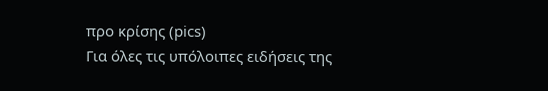προ κρίσης (pics)
Για όλες τις υπόλοιπες ειδήσεις της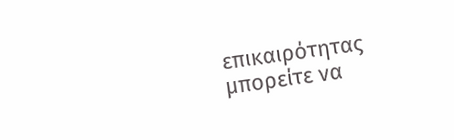επικαιρότητας μπορείτε να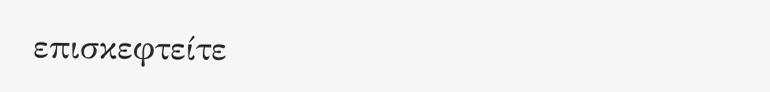επισκεφτείτε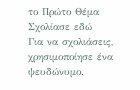το Πρώτο Θέμα
Σχολίασε εδώ
Για να σχολιάσεις, χρησιμοποίησε ένα ψευδώνυμο.